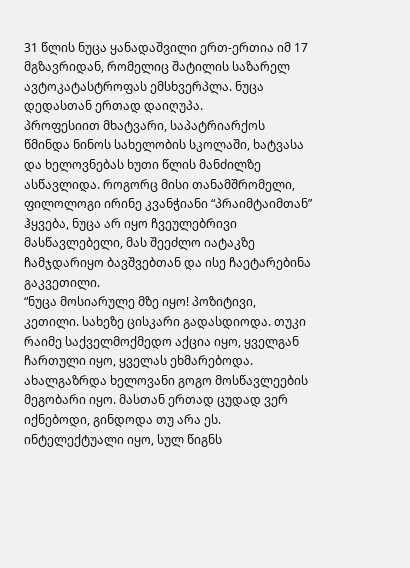31 წლის ნუცა ყანადაშვილი ერთ-ერთია იმ 17 მგზავრიდან, რომელიც შატილის საზარელ ავტოკატასტროფას ემსხვერპლა. ნუცა დედასთან ერთად დაიღუპა.
პროფესიით მხატვარი, საპატრიარქოს წმინდა ნინოს სახელობის სკოლაში, ხატვასა და ხელოვნებას ხუთი წლის მანძილზე ასწავლიდა. როგორც მისი თანამშრომელი, ფილოლოგი ირინე კვანჭიანი “პრაიმტაიმთან” ჰყვება, ნუცა არ იყო ჩვეულებრივი მასწავლებელი, მას შეეძლო იატაკზე ჩამჯდარიყო ბავშვებთან და ისე ჩაეტარებინა გაკვეთილი.
“ნუცა მოსიარულე მზე იყო! პოზიტივი, კეთილი. სახეზე ცისკარი გადასდიოდა. თუკი რაიმე საქველმოქმედო აქცია იყო, ყველგან ჩართული იყო, ყველას ეხმარებოდა. ახალგაზრდა ხელოვანი გოგო მოსწავლეების მეგობარი იყო. მასთან ერთად ცუდად ვერ იქნებოდი, გინდოდა თუ არა ეს. ინტელექტუალი იყო, სულ წიგნს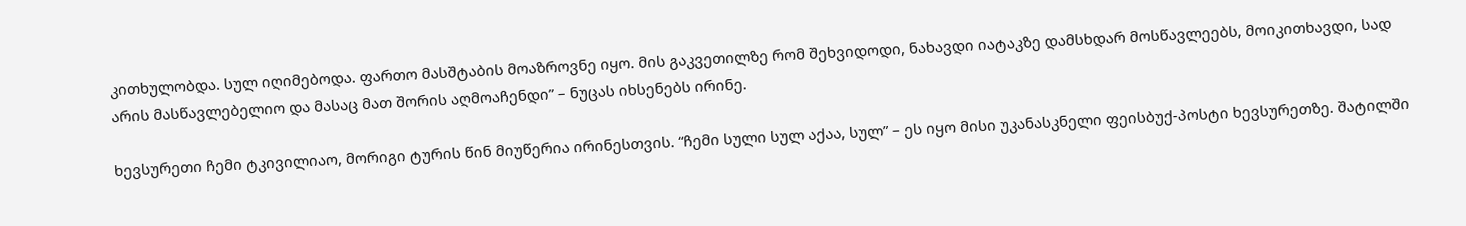კითხულობდა. სულ იღიმებოდა. ფართო მასშტაბის მოაზროვნე იყო. მის გაკვეთილზე რომ შეხვიდოდი, ნახავდი იატაკზე დამსხდარ მოსწავლეებს, მოიკითხავდი, სად არის მასწავლებელიო და მასაც მათ შორის აღმოაჩენდი” – ნუცას იხსენებს ირინე.

ხევსურეთი ჩემი ტკივილიაო, მორიგი ტურის წინ მიუწერია ირინესთვის. “ჩემი სული სულ აქაა, სულ” – ეს იყო მისი უკანასკნელი ფეისბუქ-პოსტი ხევსურეთზე. შატილში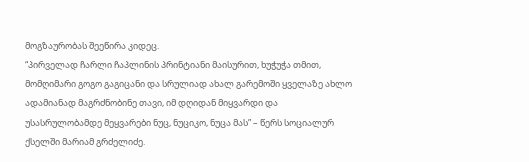მოგზაურობას შეეწირა კიდეც.
“პირველად ჩარლი ჩაპლინის პრინტიანი მაისურით, ხუჭუჭა თმით, მომღიმარი გოგო გაგიცანი და სრულიად ახალ გარემოში ყველაზე ახლო ადამიანად მაგრძნობინე თავი, იმ დღიდან მიყვარდი და უსასრულობამდე მეყვარები ნუც, ნუციკო, ნუცა მას” – წერს სოციალურ ქსელში მარიამ გრძელიძე.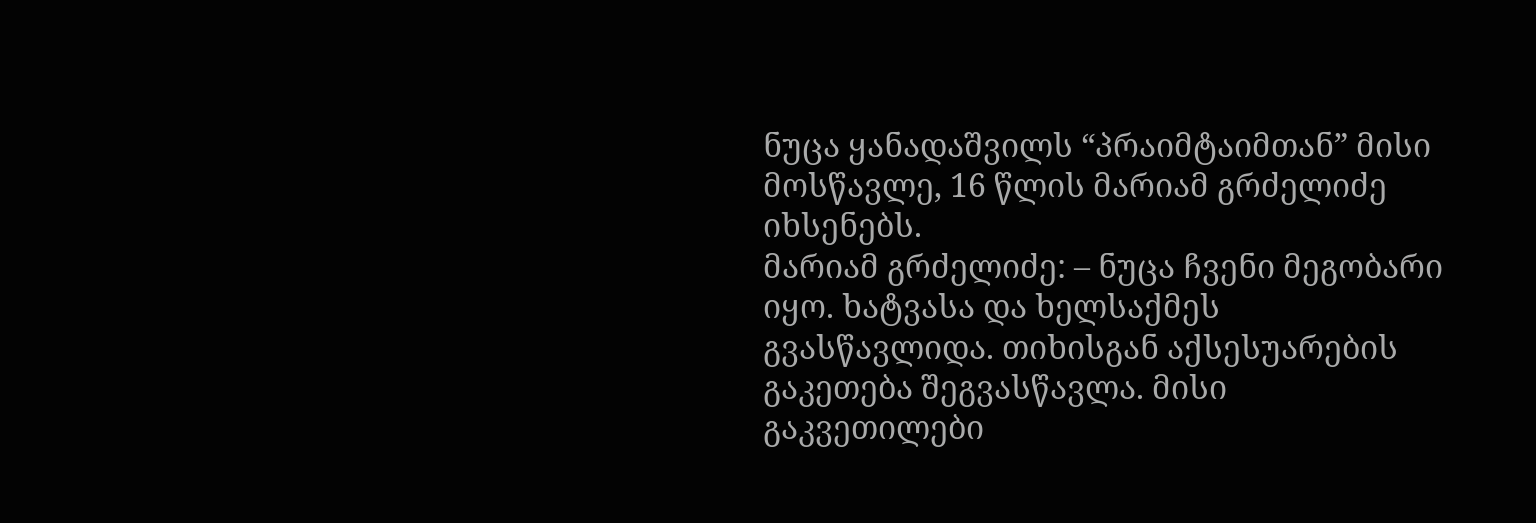ნუცა ყანადაშვილს “პრაიმტაიმთან” მისი მოსწავლე, 16 წლის მარიამ გრძელიძე იხსენებს.
მარიამ გრძელიძე: – ნუცა ჩვენი მეგობარი იყო. ხატვასა და ხელსაქმეს გვასწავლიდა. თიხისგან აქსესუარების გაკეთება შეგვასწავლა. მისი გაკვეთილები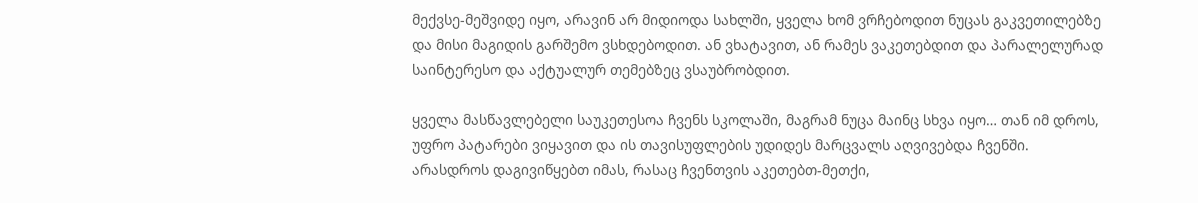მექვსე-მეშვიდე იყო, არავინ არ მიდიოდა სახლში, ყველა ხომ ვრჩებოდით ნუცას გაკვეთილებზე და მისი მაგიდის გარშემო ვსხდებოდით. ან ვხატავით, ან რამეს ვაკეთებდით და პარალელურად საინტერესო და აქტუალურ თემებზეც ვსაუბრობდით.

ყველა მასწავლებელი საუკეთესოა ჩვენს სკოლაში, მაგრამ ნუცა მაინც სხვა იყო… თან იმ დროს, უფრო პატარები ვიყავით და ის თავისუფლების უდიდეს მარცვალს აღვივებდა ჩვენში. არასდროს დაგივიწყებთ იმას, რასაც ჩვენთვის აკეთებთ-მეთქი,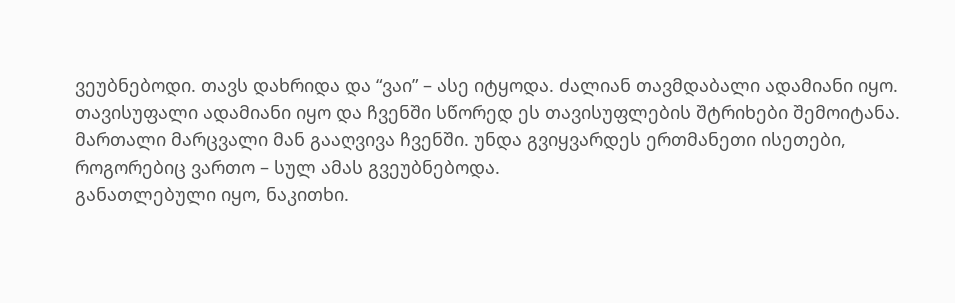ვეუბნებოდი. თავს დახრიდა და “ვაი” – ასე იტყოდა. ძალიან თავმდაბალი ადამიანი იყო.
თავისუფალი ადამიანი იყო და ჩვენში სწორედ ეს თავისუფლების შტრიხები შემოიტანა. მართალი მარცვალი მან გააღვივა ჩვენში. უნდა გვიყვარდეს ერთმანეთი ისეთები, როგორებიც ვართო – სულ ამას გვეუბნებოდა.
განათლებული იყო, ნაკითხი.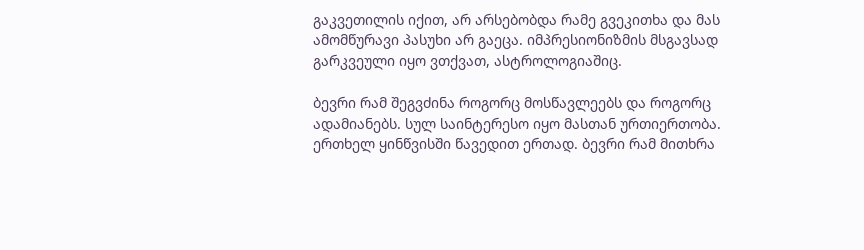გაკვეთილის იქით, არ არსებობდა რამე გვეკითხა და მას ამომწურავი პასუხი არ გაეცა. იმპრესიონიზმის მსგავსად გარკვეული იყო ვთქვათ, ასტროლოგიაშიც.

ბევრი რამ შეგვძინა როგორც მოსწავლეებს და როგორც ადამიანებს. სულ საინტერესო იყო მასთან ურთიერთობა.
ერთხელ ყინწვისში წავედით ერთად. ბევრი რამ მითხრა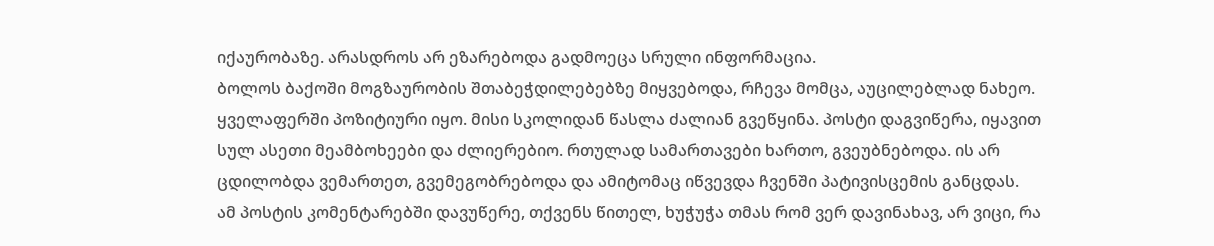იქაურობაზე. არასდროს არ ეზარებოდა გადმოეცა სრული ინფორმაცია.
ბოლოს ბაქოში მოგზაურობის შთაბეჭდილებებზე მიყვებოდა, რჩევა მომცა, აუცილებლად ნახეო.
ყველაფერში პოზიტიური იყო. მისი სკოლიდან წასლა ძალიან გვეწყინა. პოსტი დაგვიწერა, იყავით სულ ასეთი მეამბოხეები და ძლიერებიო. რთულად სამართავები ხართო, გვეუბნებოდა. ის არ ცდილობდა ვემართეთ, გვემეგობრებოდა და ამიტომაც იწვევდა ჩვენში პატივისცემის განცდას.
ამ პოსტის კომენტარებში დავუწერე, თქვენს წითელ, ხუჭუჭა თმას რომ ვერ დავინახავ, არ ვიცი, რა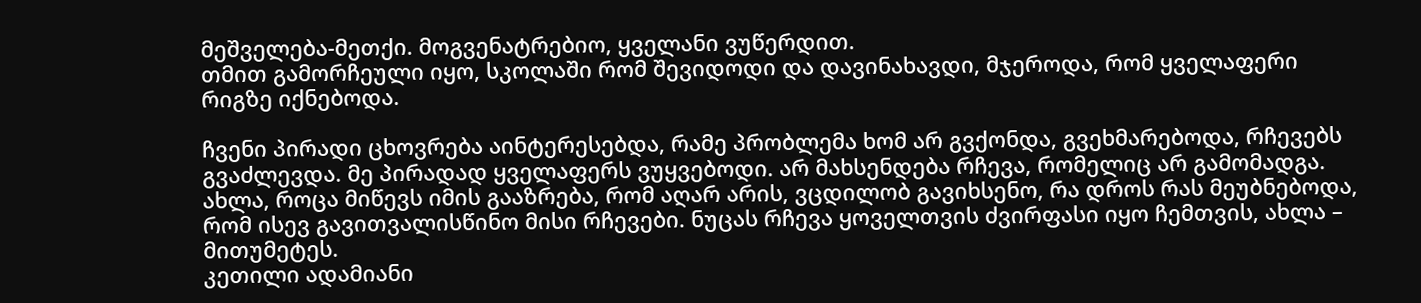მეშველება-მეთქი. მოგვენატრებიო, ყველანი ვუწერდით.
თმით გამორჩეული იყო, სკოლაში რომ შევიდოდი და დავინახავდი, მჯეროდა, რომ ყველაფერი რიგზე იქნებოდა.

ჩვენი პირადი ცხოვრება აინტერესებდა, რამე პრობლემა ხომ არ გვქონდა, გვეხმარებოდა, რჩევებს გვაძლევდა. მე პირადად ყველაფერს ვუყვებოდი. არ მახსენდება რჩევა, რომელიც არ გამომადგა.
ახლა, როცა მიწევს იმის გააზრება, რომ აღარ არის, ვცდილობ გავიხსენო, რა დროს რას მეუბნებოდა, რომ ისევ გავითვალისწინო მისი რჩევები. ნუცას რჩევა ყოველთვის ძვირფასი იყო ჩემთვის, ახლა – მითუმეტეს.
კეთილი ადამიანი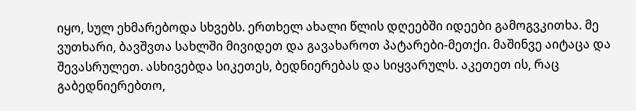იყო, სულ ეხმარებოდა სხვებს. ერთხელ ახალი წლის დღეებში იდეები გამოგვკითხა. მე ვუთხარი, ბავშვთა სახლში მივიდეთ და გავახაროთ პატარები-მეთქი. მაშინვე აიტაცა და შევასრულეთ. ასხივებდა სიკეთეს, ბედნიერებას და სიყვარულს. აკეთეთ ის, რაც გაბედნიერებთო,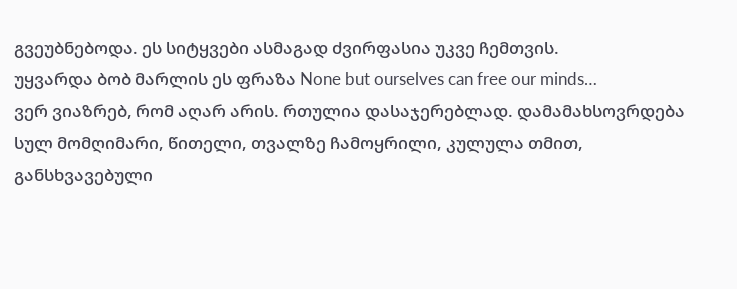გვეუბნებოდა. ეს სიტყვები ასმაგად ძვირფასია უკვე ჩემთვის.
უყვარდა ბობ მარლის ეს ფრაზა None but ourselves can free our minds…
ვერ ვიაზრებ, რომ აღარ არის. რთულია დასაჯერებლად. დამამახსოვრდება სულ მომღიმარი, წითელი, თვალზე ჩამოყრილი, კულულა თმით, განსხვავებული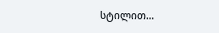სტილით…